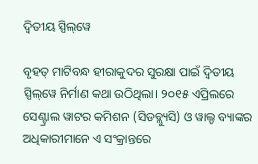ଦ୍ୱିତୀୟ ସ୍ପିଲ୍‌ୱେ

ବୃହତ୍‌ ମାଟିବନ୍ଧ ହୀରାକୁଦର ସୁରକ୍ଷା ପାଇଁ ଦ୍ୱିତୀୟ ସ୍ପିଲ୍‌ୱେ ନିର୍ମାଣ କଥା ଉଠିଥିଲା। ୨୦୧୫ ଏପ୍ରିଲରେ ସେଣ୍ଟ୍ରାଲ ୱାଟର କମିଶନ (ସିଡବ୍ଲ୍ୟୁସି) ଓ ୱାଲ୍ଡ ବ୍ୟାଙ୍କର ଅଧିକାରୀମାନେ ଏ ସଂକ୍ରାନ୍ତରେ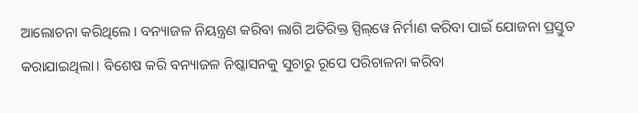ଆଲୋଚନା କରିଥିଲେ। ବନ୍ୟାଜଳ ନିୟନ୍ତ୍ରଣ କରିବା ଲାଗି ଅତିରିକ୍ତ ସ୍ପିଲ୍‌ୱେ ନିର୍ମାଣ କରିବା ପାଇଁ ଯୋଜନା ପ୍ରସ୍ତୁତ କରାଯାଇଥିଲା। ବିଶେଷ କରି ବନ୍ୟାଜଳ ନିଷ୍କାସନକୁ ସୁଚାରୁ ରୂପେ ପରିଚାଳନା କରିବା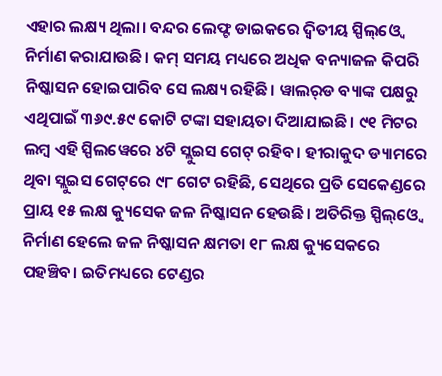ଏହାର ଲକ୍ଷ୍ୟ ଥିଲା। ବନ୍ଦର ଲେଫ୍ଟ ଡାଇକରେ ଦ୍ୱିତୀୟ ସ୍ପିଲ୍‌ଓ୍ବେ ନିର୍ମାଣ କରାଯାଉଛି। କମ୍‌ ସମୟ ମଧ୍ୟରେ ଅଧିକ ବନ୍ୟାଜଳ କିପରି ନିଷ୍କାସନ ହୋଇପାରିବ ସେ ଲକ୍ଷ୍ୟ ରହିଛି। ୱାଲର୍‌ଡ ବ୍ୟାଙ୍କ ପକ୍ଷରୁ ଏଥିପାଇଁ ୩୬୯.୫୯ କୋଟି ଟଙ୍କା ସହାୟତା ଦିଆଯାଇଛି। ୯୧ ମିଟର ଲମ୍ବ ଏହି ସ୍ପିଲୱେରେ ୪ଟି ସ୍ଲୁଇସ ଗେଟ୍‌ ରହିବ। ହୀରାକୁଦ ଡ୍ୟାମରେ ଥିବା ସ୍ଲୁଇସ ଗେଟ୍‌ରେ ୯୮ ଗେଟ ରହିଛି, ସେଥିରେ ପ୍ରତି ସେକେଣ୍ଡରେ ପ୍ରାୟ ୧୫ ଲକ୍ଷ କ୍ୟୁସେକ ଜଳ ନିଷ୍କାସନ ହେଉଛି। ଅତିରିକ୍ତ ସ୍ପିଲ୍‌ଓ୍ବେ ନିର୍ମାଣ ହେଲେ ଜଳ ନିଷ୍କାସନ କ୍ଷମତା ୧୮ ଲକ୍ଷ କ୍ୟୁସେକରେ ପହଞ୍ଚିବ। ଇତିମଧ୍ୟରେ ଟେଣ୍ଡର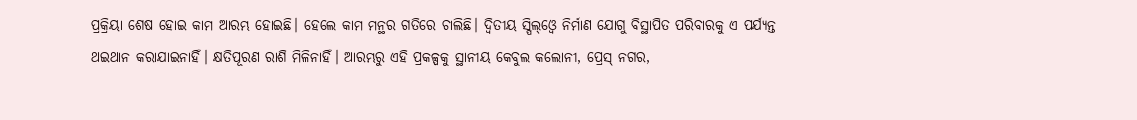ପ୍ରକ୍ରିୟା ଶେଷ ହୋଇ କାମ ଆରମ୍ଭ ହୋଇଛି। ହେଲେ କାମ ମନ୍ଥର ଗତିରେ ଚାଲିଛି। ଦ୍ୱିତୀୟ ସ୍ପିଲ୍‌ଓ୍ବେ ନିର୍ମାଣ ଯୋଗୁ ବିସ୍ଥାପିତ ପରିବାରକୁ ଏ ପର୍ଯ୍ୟନ୍ତ ଥଇଥାନ କରାଯାଇନାହିଁ। କ୍ଷତିପୂରଣ ରାଶି ମିଳିନାହିଁ। ଆରମ୍ଭରୁ ଏହି ପ୍ରକଳ୍ପକୁ ସ୍ଥାନୀୟ କେବୁଲ କଲୋନୀ, ପ୍ରେସ୍‌ ନଗର,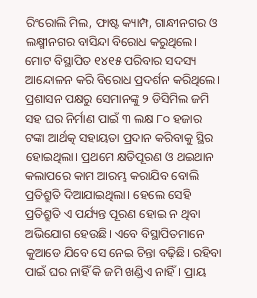ରିଂରୋଲି ମିଲ, ଫାଷ୍ଟ କ୍ୟାମ୍ପ, ଗାନ୍ଧୀନଗର ଓ ଲକ୍ଷ୍ମୀନଗର ବାସିନ୍ଦା ବିରୋଧ କରୁଥିଲେ। ମୋଟ ବିସ୍ଥାପିତ ୧୪୧୫ ପରିବାର ସଦସ୍ୟ ଆନ୍ଦୋଳନ କରି ବିରୋଧ ପ୍ରଦର୍ଶନ କରିଥିଲେ। ପ୍ରଶାସନ ପକ୍ଷରୁ ସେମାନଙ୍କୁ ୨ ଡିସିମିଲ ଜମି ସହ ଘର ନିର୍ମାଣ ପାଇଁ ୩ ଲକ୍ଷ ୮୦ ହଜାର ଟଙ୍କା ଆର୍ଥତ୍କ ସହାୟତା ପ୍ରଦାନ କରିବାକୁ ସ୍ଥିର ହୋଇଥିଲା। ପ୍ରଥମେ କ୍ଷତିପୂରଣ ଓ ଥଇଥାନ କଲାପରେ କାମ ଆରମ୍ଭ କରାଯିବ ବୋଲି ପ୍ରତିଶ୍ରୁତି ଦିଆଯାଇଥିଲା। ହେଲେ ସେହି ପ୍ରତିଶ୍ରୁତି ଏ ପର୍ଯ୍ୟନ୍ତ ପୂରଣ ହୋଇ ନ ଥିବା ଅଭିଯୋଗ ହେଉଛି। ଏବେ ବିସ୍ଥାପିତମାନେ କୁଆଡେ ଯିବେ ସେ ନେଇ ଚିନ୍ତା ବଢ଼ିଛି। ରହିବା ପାଇଁ ଘର ନାହିଁ କି ଜମି ଖଣ୍ଡିଏ ନାହିଁ। ପ୍ରାୟ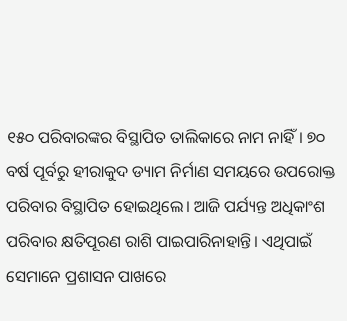୧୫୦ ପରିବାରଙ୍କର ବିସ୍ଥାପିତ ତାଲିକାରେ ନାମ ନାହିଁ। ୭୦ ବର୍ଷ ପୂର୍ବରୁ ହୀରାକୁଦ ଡ୍ୟାମ ନିର୍ମାଣ ସମୟରେ ଉପରୋକ୍ତ ପରିବାର ବିସ୍ଥାପିତ ହୋଇଥିଲେ। ଆଜି ପର୍ଯ୍ୟନ୍ତ ଅଧିକାଂଶ ପରିବାର କ୍ଷତିପୂରଣ ରାଶି ପାଇପାରିନାହାନ୍ତି। ଏଥିପାଇଁ ସେମାନେ ପ୍ରଶାସନ ପାଖରେ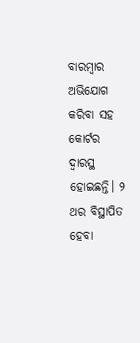ବାରମ୍ବାର ଅଭିଯୋଗ କରିବା ସହ କୋର୍ଟର ଦ୍ୱାରସ୍ଥ ହୋଇଛନ୍ତି। ୨ ଥର ବିସ୍ଥାପିତ ହେବା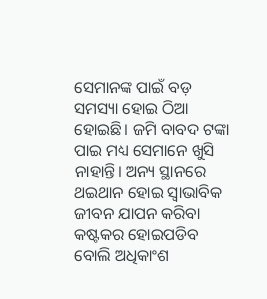ସେମାନଙ୍କ ପାଇଁ ବଡ଼ ସମସ୍ୟା ହୋଇ ଠିଆ ହୋଇଛି। ଜମି ବାବଦ ଟଙ୍କା ପାଇ ମଧ୍ୟ ସେମାନେ ଖୁସି ନାହାନ୍ତି। ଅନ୍ୟ ସ୍ଥାନରେ ଥଇଥାନ ହୋଇ ସ୍ବାଭାବିକ ଜୀବନ ଯାପନ କରିବା କଷ୍ଟକର ହୋଇପଡିବ ବୋଲି ଅଧିକାଂଶ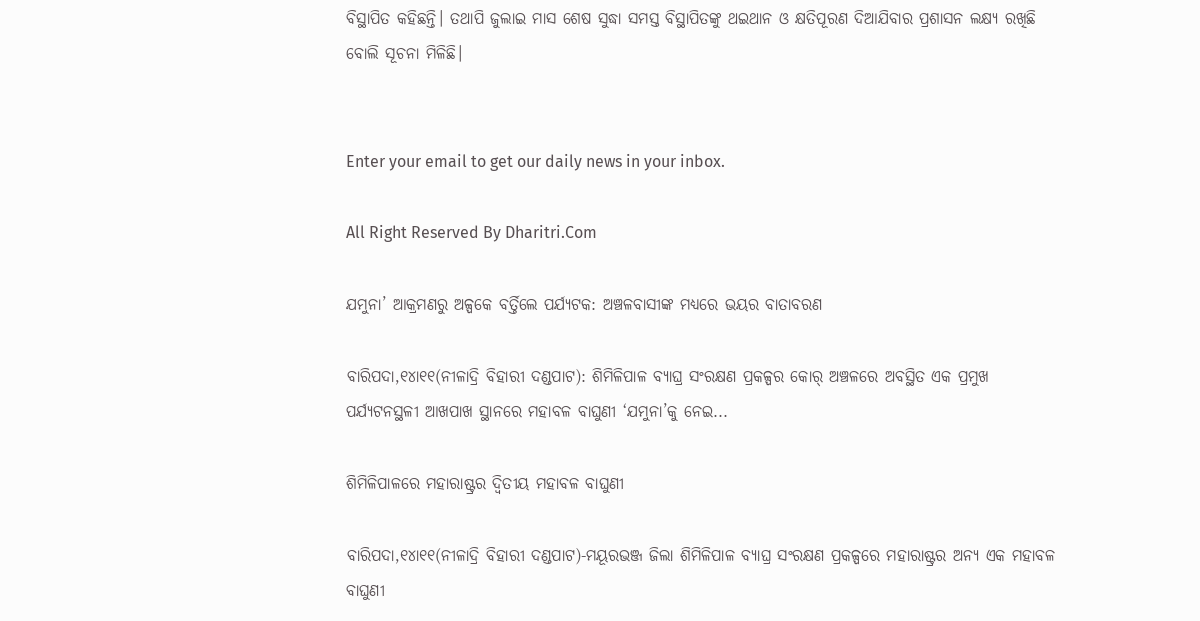ବିସ୍ଥାପିତ କହିଛନ୍ତି। ତଥାପି ଜୁଲାଇ ମାସ ଶେଷ ସୁଦ୍ଧା ସମସ୍ତ ବିସ୍ଥାପିତଙ୍କୁ ଥଇଥାନ ଓ କ୍ଷତିପୂରଣ ଦିଆଯିବାର ପ୍ରଶାସନ ଲକ୍ଷ୍ୟ ରଖିଛି ବୋଲି ସୂଚନା ମିଳିଛି।


Enter your email to get our daily news in your inbox.

All Right Reserved By Dharitri.Com

ଯମୁନା’ ଆକ୍ରମଣରୁ ଅଳ୍ପକେ ବର୍ତ୍ତିଲେ ପର୍ଯ୍ୟଟକ: ଅଞ୍ଚଳବାସୀଙ୍କ ମଧ୍ୟରେ ଭୟର ବାତାବରଣ

ବାରିପଦା,୧୪ା୧୧(ନୀଳାଦ୍ରି ବିହାରୀ ଦଣ୍ଡପାଟ): ଶିମିଳିପାଳ ବ୍ୟାଘ୍ର ସଂରକ୍ଷଣ ପ୍ରକଳ୍ପର କୋର୍‌ ଅଞ୍ଚଳରେ ଅବସ୍ଥିତ ଏକ ପ୍ରମୁଖ ପର୍ଯ୍ୟଟନସ୍ଥଳୀ ଆଖପାଖ ସ୍ଥାନରେ ମହାବଳ ବାଘୁଣୀ ‘ଯମୁନା’କୁ ନେଇ...

ଶିମିଳିପାଳରେ ମହାରାଷ୍ଟ୍ରର ଦ୍ୱିତୀୟ ମହାବଳ ବାଘୁଣୀ

ବାରିପଦା,୧୪ା୧୧(ନୀଳାଦ୍ରି ବିହାରୀ ଦଣ୍ଡପାଟ)-ମୟୂରଭଞ୍ଜ ଜିଲା ଶିମିଳିପାଳ ବ୍ୟାଘ୍ର ସଂରକ୍ଷଣ ପ୍ରକଳ୍ପରେ ମହାରାଷ୍ଟ୍ରର ଅନ୍ୟ ଏକ ମହାବଳ ବାଘୁଣୀ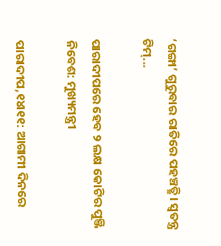‘ଗଙ୍ଗା’ ଗୁରୁବାର ରାତିରେ ପହଞ୍ଚତ୍ଛି। ସ୍ବତନ୍ତ୍ର ଟିମ୍‌...

ପାରାଦୀପରେ ହେବ ୨ ଲକ୍ଷ କୋଟିର ପୁଞ୍ଜି ନିବେଶ: ମୁଖ୍ୟମନ୍ତ୍ରୀ

ପାରାଦୀପ,୧୪ା୧୧: ଆଗାମୀ ଦିନରେ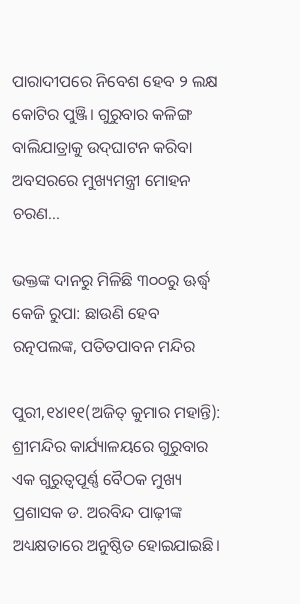ପାରାଦୀପରେ ନିବେଶ ହେବ ୨ ଲକ୍ଷ କୋଟିର ପୁଞ୍ଜି। ଗୁରୁବାର କଳିଙ୍ଗ ବାଲିଯାତ୍ରାକୁ ଉଦ୍‌ଘାଟନ କରିବା ଅବସରରେ ମୁଖ୍ୟମନ୍ତ୍ରୀ ମୋହନ ଚରଣ...

ଭକ୍ତଙ୍କ ଦାନରୁ ମିଳିଛି ୩୦୦ରୁ ଊର୍ଦ୍ଧ୍ୱ କେଜି ରୁପା: ଛାଉଣି ହେବ ରତ୍ନପଲଙ୍କ, ପତିତପାବନ ମନ୍ଦିର

ପୁରୀ,୧୪ା୧୧(ଅଜିତ୍‌ କୁମାର ମହାନ୍ତି): ଶ୍ରୀମନ୍ଦିର କାର୍ଯ୍ୟାଳୟରେ ଗୁରୁବାର ଏକ ଗୁରୁତ୍ୱପୂର୍ଣ୍ଣ ବୈଠକ ମୁଖ୍ୟ ପ୍ରଶାସକ ଡ. ଅରବିନ୍ଦ ପାଢ଼ୀଙ୍କ ଅଧ୍ୟକ୍ଷତାରେ ଅନୁଷ୍ଠିତ ହୋଇଯାଇଛି।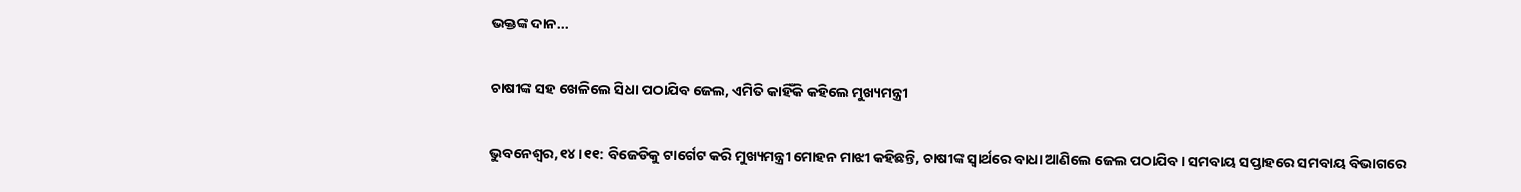ଭକ୍ତଙ୍କ ଦାନ...

ଚାଷୀଙ୍କ ସହ ଖେଳିଲେ ସିଧା ପଠାଯିବ ଜେଲ, ଏମିତି କାହିଁକି କହିଲେ ମୁଖ୍ୟମନ୍ତ୍ରୀ

ଭୁବନେଶ୍ୱର,୧୪।୧୧: ବିଜେଡିକୁ ଟାର୍ଗେଟ କରି ମୁଖ୍ୟମନ୍ତ୍ରୀ ମୋହନ ମାଝୀ କହିଛନ୍ତି, ଚାଷୀଙ୍କ ସ୍ବାର୍ଥରେ ବାଧା ଆଣିଲେ ଜେଲ ପଠାଯିବ। ସମବାୟ ସପ୍ତାହରେ ସମବାୟ ବିଭାଗରେ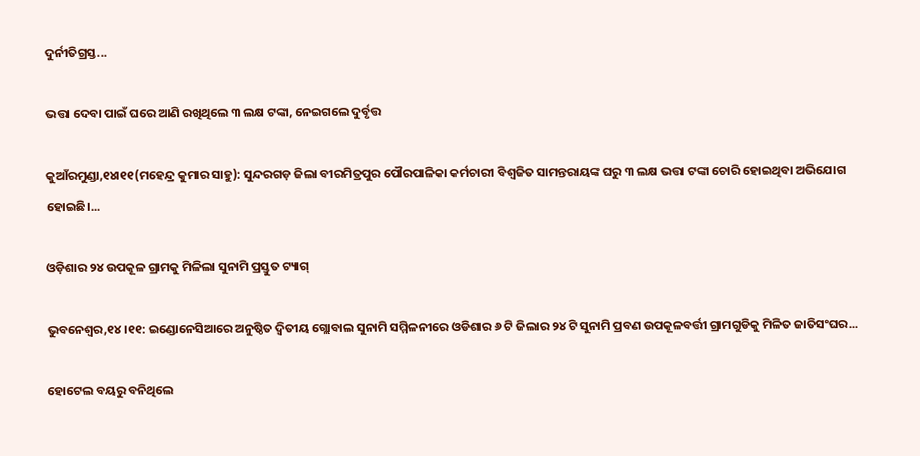ଦୁର୍ନୀତିଗ୍ରସ୍ତ...

ଭତ୍ତା ଦେବା ପାଇଁ ଘରେ ଆଣି ରଖିଥିଲେ ୩ ଲକ୍ଷ ଟଙ୍କା, ନେଇଗଲେ ଦୁର୍ବୃତ୍ତ

କୁଆଁରମୁଣ୍ଡା,୧୪ା୧୧(ମହେନ୍ଦ୍ର କୁମାର ସାହୁ): ସୁନ୍ଦରଗଡ଼ ଜିଲା ବୀରମିତ୍ରପୁର ପୌରପାଳିକା କର୍ମଚାରୀ ବିଶ୍ୱଜିତ ସାମନ୍ତରାୟଙ୍କ ଘରୁ ୩ ଲକ୍ଷ ଭତ୍ତା ଟଙ୍କା ଚୋରି ହୋଇଥିବା ଅଭିଯୋଗ ହୋଇଛି।...

ଓଡ଼ିଶାର ୨୪ ଉପକୂଳ ଗ୍ରାମକୁ ମିଳିଲା ସୁନାମି ପ୍ରସ୍ତୁତ ଟ୍ୟାଗ୍

ଭୁବନେଶ୍ୱର,୧୪।୧୧: ଇଣ୍ଡୋନେସିଆରେ ଅନୁଷ୍ଠିତ ଦ୍ୱିତୀୟ ଗ୍ଲୋବାଲ ସୁନାମି ସମ୍ମିଳନୀରେ ଓଡିଶାର ୬ ଟି ଜିଲାର ୨୪ ଟି ସୁନାମି ପ୍ରବଣ ଉପକୂଳବର୍ତ୍ତୀ ଗ୍ରାମଗୁଡିକୁ ମିଳିତ ଜାତିସଂଘର...

ହୋଟେଲ ବୟରୁ ବନିଥିଲେ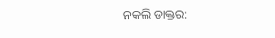ନକଲି ଡାକ୍ତର: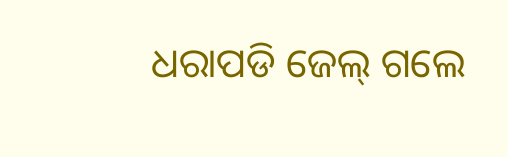ଧରାପଡି ଜେଲ୍ ଗଲେ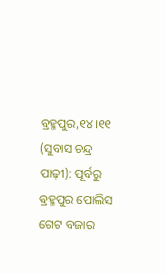ବ୍ରହ୍ମପୁର,୧୪।୧୧ (ସୁବାସ ଚନ୍ଦ୍ର ପାଢ଼ୀ): ପୂର୍ବରୁ ଵ୍ରହ୍ମପୁର ପୋଲିସ ଗେଟ ବଜାର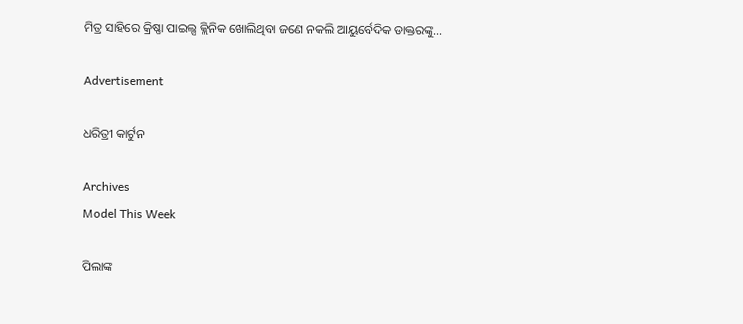ମିତ୍ର ସାହିରେ କ୍ରିଷ୍ଣା ପାଇଲ୍ସ କ୍ଲିନିକ ଖୋଲିଥିବା ଜଣେ ନକଲି ଆୟୁର୍ବେଦିକ ଡାକ୍ତରଙ୍କୁ...

Advertisement

ଧରିତ୍ରୀ କାର୍ଟୁନ

Archives
Model This Week

ପିଲାଙ୍କ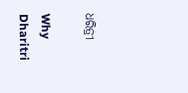ଧରିତ୍ରୀ

Why Dharitri